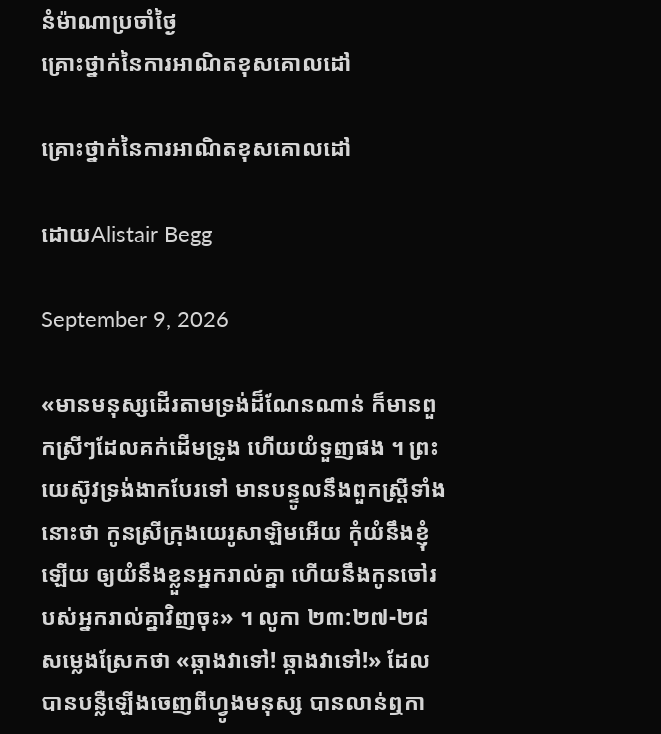នំម៉ាណាប្រចាំថ្ងៃ
គ្រោះថ្នាក់នៃការអាណិតខុសគោលដៅ

គ្រោះថ្នាក់នៃការអាណិតខុសគោលដៅ

ដោយAlistair Begg

September 9, 2026

«មានមនុស្សដើរតាមទ្រង់ដ៏ណែនណាន់ ក៏មានពួកស្រី‍ៗដែលគក់ដើមទ្រូង ហើយយំទួញផង ។ ព្រះយេស៊ូវទ្រង់ងាកបែរទៅ មានបន្ទូលនឹងពួកស្ត្រីទាំងនោះថា កូនស្រីក្រុងយេរូសាឡិមអើយ កុំយំនឹងខ្ញុំឡើយ ឲ្យយំនឹងខ្លួនអ្នករាល់គ្នា ហើយនឹងកូនចៅរបស់អ្នករាល់គ្នាវិញចុះ» ។ លូកា ២៣:២៧-២៨
សម្លេងស្រែកថា «ឆ្កាងវាទៅ! ឆ្កាងវាទៅ!» ដែលបានបន្លឺឡើងចេញពីហ្វូងមនុស្ស បានលាន់ឮកា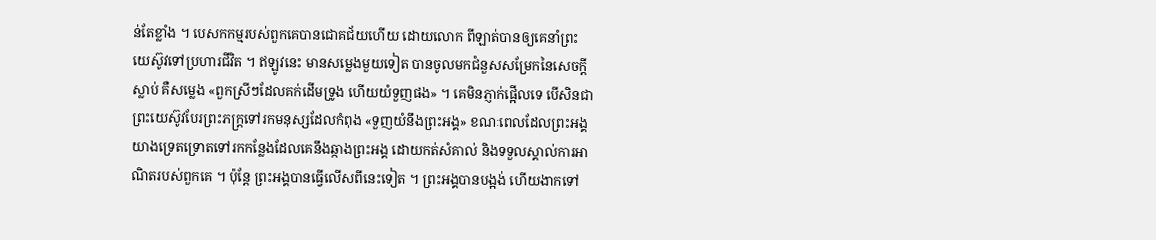ន់តែខ្លាំង ។ បេសកកម្មរបស់ពួកគេបានជោគជ័យហើយ ដោយលោក ពីឡាត់បានឲ្យគេនាំព្រះយេស៊ូវទៅប្រហារជីវិត ។ ឥឡូវនេះ មានសម្លេងមួយទៀត បានចូលមកជំនួសសម្រែកនៃសេចក្តីស្លាប់ គឺសម្លេង «ពួកស្រី‍ៗដែលគក់ដើមទ្រូង ហើយយំទួញផង» ។ គេមិនភ្ញាក់ផ្អើលទេ បើសិនជាព្រះយេស៊ូវបែរព្រះភក្ត្រទៅរកមនុស្សដែលកំពុង «ទួញយំនឹងព្រះអង្គ» ខណៈពេលដែលព្រះអង្គយាងទ្រេតទ្រោតទៅរកកន្លែងដែលគេនឹងឆ្កាងព្រះអង្គ ដោយកត់សំគាល់ និងទទួលស្គាល់ការអាណិតរបស់ពួកគេ ។ ប៉ុន្តែ ព្រះអង្គបានធ្វើលើសពីនេះទៀត ។ ព្រះអង្គបានបង្អង់ ហើយងាកទៅ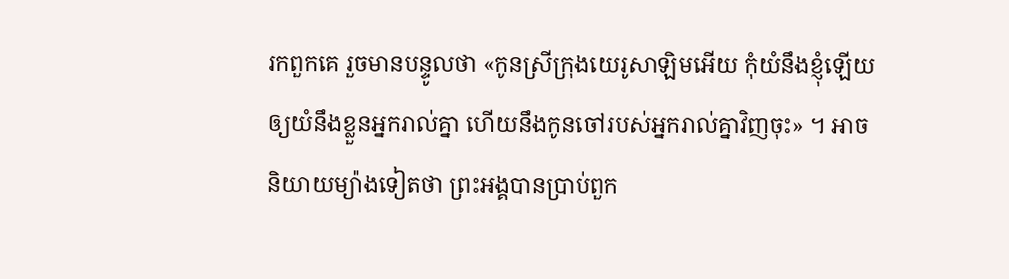រកពួកគេ រួចមានបន្ទូលថា «កូនស្រីក្រុងយេរូសាឡិមអើយ កុំយំនឹងខ្ញុំឡើយ ឲ្យយំនឹងខ្លួនអ្នករាល់គ្នា ហើយនឹងកូនចៅរបស់អ្នករាល់គ្នាវិញចុះ» ។ អាចនិយាយម្យ៉ាងទៀតថា ព្រះអង្គបានប្រាប់ពួក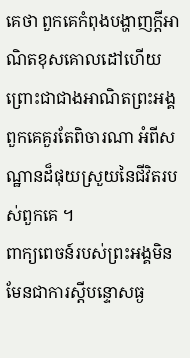គេថា ពួកគេកំពុងបង្ហាញក្តីអាណិតខុសគោលដៅហើយ ព្រោះជាជាងអាណិតព្រះអង្គ ពួកគេគួរតែពិចារណា អំពីសណ្ឋានដ៏ផុយស្រួយនៃជីវិតរបស់ពួកគេ ។
ពាក្យពេចន៍របស់ព្រះអង្គមិនមែនជាការស្តីបន្ទោសធ្ង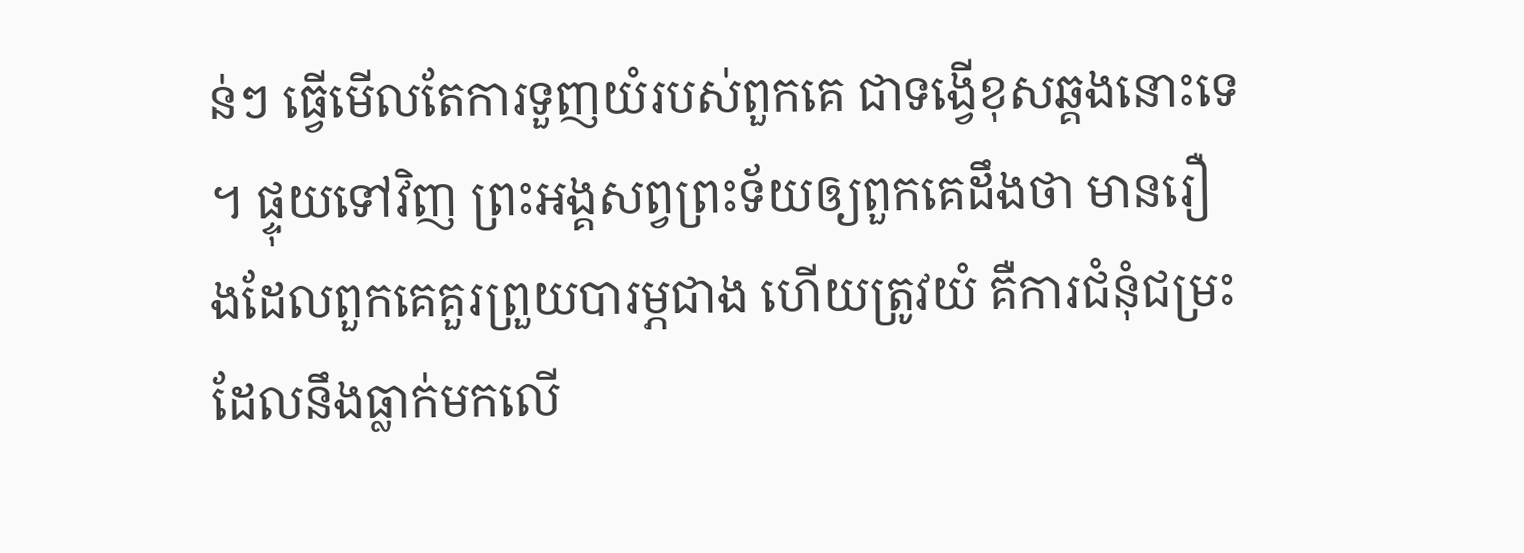ន់ៗ ធ្វើមើលតែការទួញយំរបស់ពួកគេ ជាទង្វើខុសឆ្គងនោះទេ ។ ផ្ទុយទៅវិញ ព្រះអង្គសព្វព្រះទ័យឲ្យពួកគេដឹងថា មានរឿងដែលពួកគេគួរព្រួយបារម្ភជាង ហើយត្រូវយំ គឺការជំនុំជម្រះ ដែលនឹងធ្លាក់មកលើ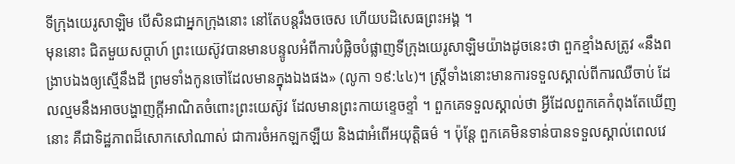ទីក្រុងយេរូសាឡិម បើសិនជាអ្នកក្រុងនោះ នៅតែបន្តរឹងចចេស ហើយបដិសេធព្រះអង្គ ។
មុននោះ ជិតមួយសប្តាហ៍ ព្រះយេស៊ូវបានមានបន្ទូលអំពីការបំផ្លិចបំផ្លាញទីក្រុងយេរូសាឡិមយ៉ាងដូចនេះថា ពួកខ្មាំងសត្រូវ «នឹងពង្រាបឯងឲ្យស្មើនឹងដី ព្រមទាំងកូនចៅដែលមានក្នុងឯងផង» (លូកា ១៩:៤៤)។ ស្ត្រីទាំងនោះមានការទទួលស្គាល់ពីការឈឺចាប់ ដែលល្មមនឹងអាចបង្ហាញក្តីអាណិតចំពោះព្រះយេស៊ូវ ដែលមានព្រះកាយខ្ទេចខ្ទាំ ។ ពួកគេទទួលស្គាល់ថា អ្វីដែលពួកគេកំពុងតែឃើញនោះ គឺជាទិដ្ឋភាពដ៏សោកសៅណាស់ ជាការចំអកឡកឡឺយ និងជាអំពើអយុត្តិធម៌ ។ ប៉ុន្តែ ពួកគេមិនទាន់បានទទួលស្គាល់ពេលវេ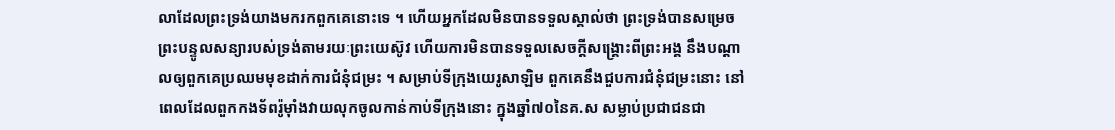លាដែលព្រះទ្រង់យាងមករកពួកគេនោះទេ ។ ហើយអ្នកដែលមិនបានទទួលស្គាល់ថា ព្រះទ្រង់បានសម្រេចព្រះបន្ទូលសន្យារបស់ទ្រង់តាមរយៈព្រះយេស៊ូវ ហើយការមិនបានទទួលសេចក្តីសង្គ្រោះពីព្រះអង្គ នឹងបណ្តាលឲ្យពួកគេប្រឈមមុខដាក់ការជំនុំជម្រះ ។ សម្រាប់ទីក្រុងយេរូសាឡិម ពួកគេនឹងជួបការជំនុំជម្រះនោះ នៅពេលដែលពួកកងទ័ពរ៉ូម៉ាំងវាយលុកចូលកាន់កាប់ទីក្រុងនោះ ក្នុងឆ្នាំ៧០នៃគ.ស សម្លាប់ប្រជាជនជា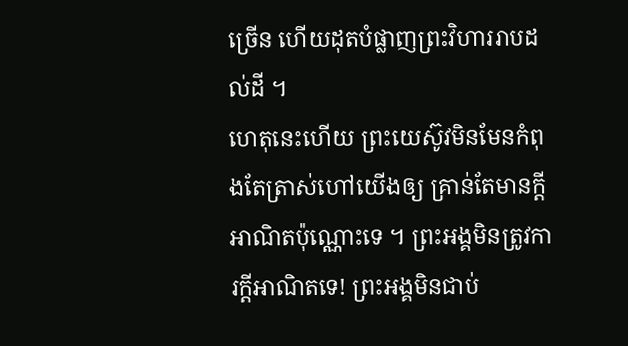ច្រើន ហើយដុតបំផ្លាញព្រះវិហាររាបដល់ដី ។
ហេតុនេះហើយ ព្រះយេស៊ូវមិនមែនកំពុងតែត្រាស់ហៅយើងឲ្យ គ្រាន់តែមានក្តីអាណិតប៉ុណ្ណោះទេ ។ ព្រះអង្គមិនត្រូវការក្តីអាណិតទេ! ព្រះអង្គមិនជាប់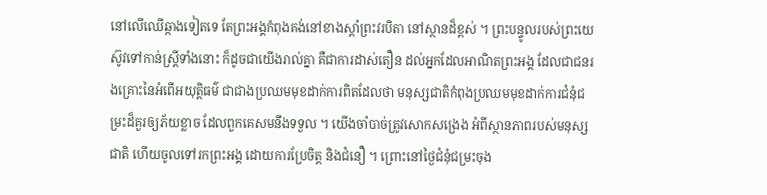នៅលើឈើឆ្កាងទៀតទេ តែព្រះអង្គកំពុងគង់នៅខាងស្តាំព្រះវរបិតា នៅស្ថានដ៏ខ្ពស់ ។ ព្រះបន្ទូលរបស់ព្រះយេស៊ូវទៅកាន់ស្ត្រីទាំងនោះ ក៏ដូចជាយើងរាល់គ្នា គឺជាការដាស់តឿន ដល់អ្នកដែលអាណិតព្រះអង្គ ដែលជាជនរងគ្រោះនៃអំពើអយុត្តិធម៌ ជាជាងប្រឈមមុខដាក់ការពិតដែលថា មនុស្សជាតិកំពុងប្រឈមមុខដាក់ការជំនុំជម្រះដ៏គួរឲ្យភ័យខ្លាច ដែលពួកគេសមនឹងទទួល ។ យើងចាំបាច់ត្រូវសោកសង្រេង អំពីស្ថានភាពរបស់មនុស្សជាតិ ហើយចូលទៅរកព្រះអង្គ ដោយការប្រែចិត្ត និងជំនឿ ។ ព្រោះនៅថ្ងៃជំនុំជម្រះចុង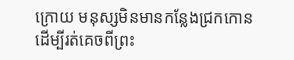ក្រោយ មនុស្សមិនមានកន្លែងជ្រកកោន ដើម្បីរត់គេចពីព្រះ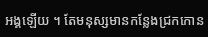អង្គឡើយ ។ តែមនុស្សមានកន្លែងជ្រកកោន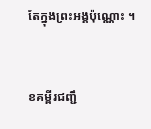តែក្នុងព្រះអង្គប៉ុណ្ណោះ ។


ខគម្ពីរជញ្ជឹ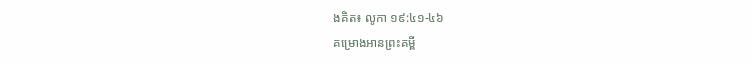ងគិត៖ លូកា ១៩:៤១-៤៦
គម្រោងអានព្រះគម្ពី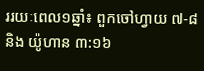ររយៈពេល១ឆ្នាំ៖ ពួកចៅហ្វាយ ៧-៨ និង យ៉ូហាន ៣:១៦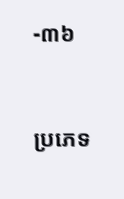-៣៦


ប្រភេទ